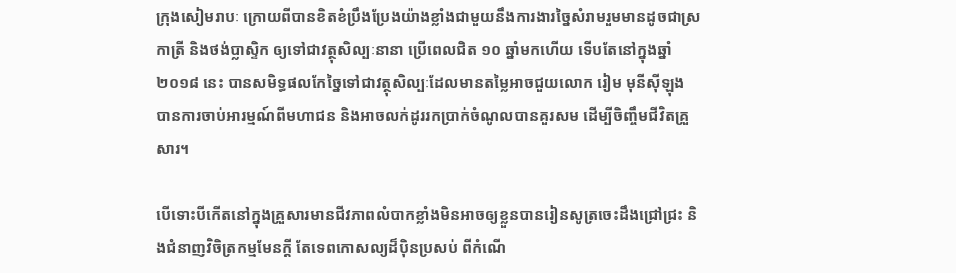ក្រុងសៀមរាបៈ ក្រោយពីបានខិតខំប្រឹងប្រែងយ៉ាងខ្លាំងជាមួយនឹងការងារច្នៃសំរាមរួមមានដូចជាស្រកាត្រី និងថង់ប្លាស្ទិក ឲ្យទៅជាវត្ថុសិល្បៈនានា ប្រើពេលជិត ១០ ឆ្នាំមកហើយ ទើបតែនៅក្នុងឆ្នាំ ២០១៨ នេះ បានសមិទ្ធផលកែច្នៃទៅជាវត្ថុសិល្បៈដែលមានតម្លៃអាចជួយលោក រៀម មុនីស៊ីឡុង បានការចាប់អារម្មណ៍ពីមហាជន និងអាចលក់ដូររកប្រាក់ចំណូលបានគួរសម ដើម្បីចិញ្ចឹមជីវិតគ្រួសារ។

បើទោះបីកើតនៅក្នុងគ្រួសារមានជីវភាពលំបាកខ្លាំងមិនអាចឲ្យខ្លួនបានរៀនសូត្រចេះដឹងជ្រៅជ្រះ និងជំនាញវិចិត្រកម្មមែនក្តី តែទេពកោសល្យដ៏ប៉ិនប្រសប់ ពីកំណើ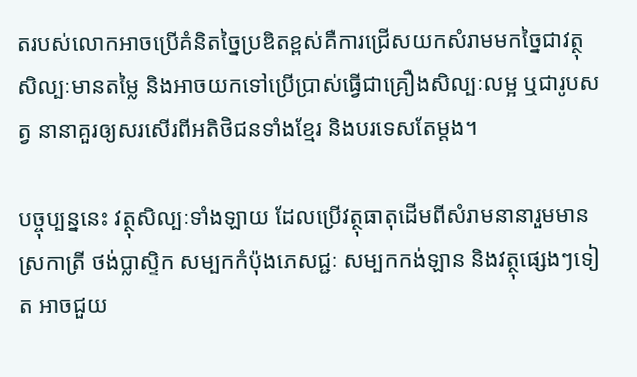តរបស់លោកអាចប្រើគំនិតច្នៃប្រឌិតខ្ពស់គឺការជ្រើសយកសំរាមមកចៃ្នជាវត្ថុសិល្បៈមានតម្លៃ និងអាចយកទៅប្រើប្រាស់ធ្វើជាគ្រឿងសិល្បៈលម្អ ឬជារូបសត្វ នានាគួរឲ្យសរសើរពីអតិថិជនទាំងខ្មែរ និងបរទេសតែម្តង។

បច្ចុប្បន្ននេះ វត្ថុសិល្បៈទាំងឡាយ ដែលប្រើវត្ថុធាតុដើមពីសំរាមនានារួមមានស្រកាត្រី ថង់ប្លាស្ទិក សម្បកកំប៉ុងភេសជ្ជៈ សម្បកកង់ឡាន និងវត្ថុផ្សេងៗទៀត អាចជួយ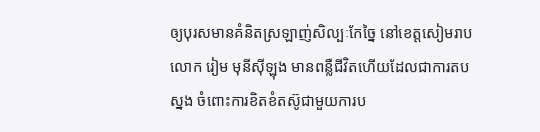ឲ្យបុរសមានគំនិតស្រឡាញ់សិល្បៈកែច្នៃ នៅខេត្តសៀមរាប លោក រៀម មុនីស៊ីឡុង មានពន្លឺជីវិតហើយដែលជាការតបស្នង ចំពោះការខិតខំតស៊ូជាមួយការប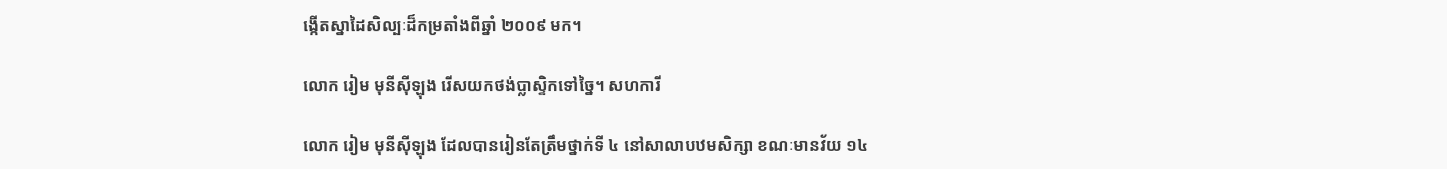ង្កើតស្នាដៃសិល្បៈដ៏កម្រតាំងពីឆ្នាំ ២០០៩ មក។

លោក រៀម មុនីស៊ីឡុង រើសយកថង់ប្លាស្ទិកទៅច្នៃ។ សហការី

លោក រៀម មុនីស៊ីឡុង ដែលបានរៀនតែត្រឹមថ្នាក់ទី ៤ នៅសាលាបឋមសិក្សា ខណៈមានវ័យ ១៤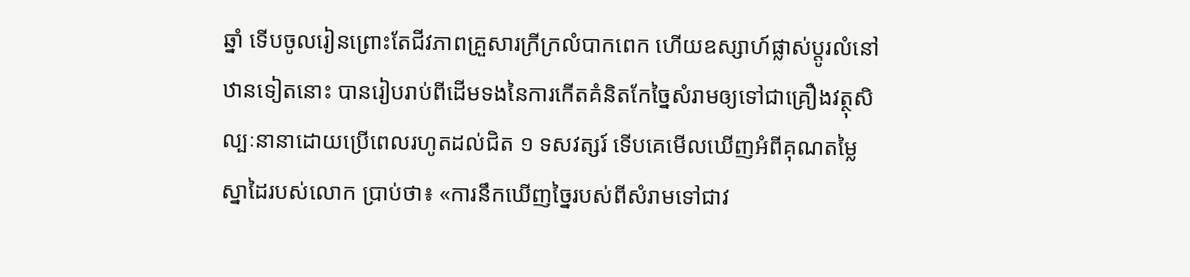ឆ្នាំ ទើបចូលរៀនព្រោះតែជីវភាពគ្រួសារក្រីក្រលំបាកពេក ហើយឧស្សាហ៍ផ្លាស់ប្តូរលំនៅឋានទៀតនោះ បានរៀបរាប់ពីដើមទងនៃការកើតគំនិតកែច្នៃសំរាមឲ្យទៅជាគ្រឿងវត្ថុសិល្បៈនានាដោយប្រើពេលរហូតដល់ជិត ១ ទសវត្សរ៍ ទើបគេមើលឃើញអំពីគុណតម្លៃស្នាដៃរបស់លោក ប្រាប់ថា៖ «ការនឹកឃើញច្នៃរបស់ពីសំរាមទៅជាវ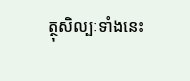ត្ថុសិល្បៈទាំងនេះ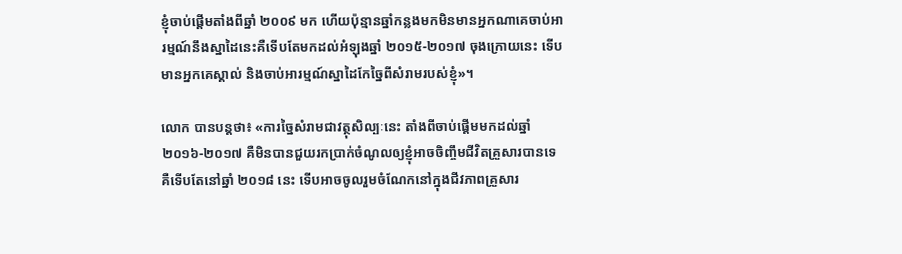ខ្ញុំចាប់ផ្តើមតាំងពីឆ្នាំ ២០០៩ មក ហើយប៉ុន្មានឆ្នាំកន្លងមកមិនមានអ្នកណាគេចាប់អារម្មណ៍នឹងស្នាដៃនេះគឺទើបតែមកដល់អំឡុងឆ្នាំ ២០១៥-២០១៧ ចុងក្រោយនេះ ទើបមានអ្នកគេស្គាល់ និងចាប់អារម្មណ៍ស្នាដៃកែច្នៃពីសំរាមរបស់ខ្ញុំ»។

លោក បានបន្តថា៖ «ការច្នៃសំរាមជាវត្ថុសិល្បៈនេះ តាំងពីចាប់ផ្តើមមកដល់ឆ្នាំ ២០១៦-២០១៧ គឺមិនបានជួយរកប្រាក់ចំណូលឲ្យខ្ញុំអាចចិញ្ចឹមជីវិតគ្រួសារបានទេ គឺទើបតែនៅឆ្នាំ ២០១៨ នេះ ទើបអាចចូលរួមចំណែកនៅក្នុងជីវភាពគ្រួសារ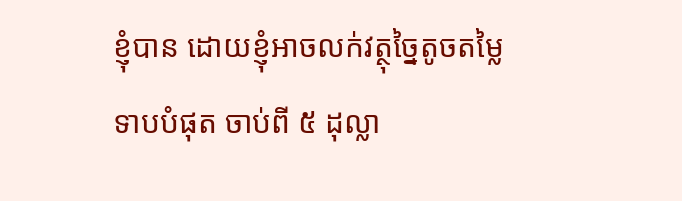ខ្ញុំបាន ដោយខ្ញុំអាចលក់វត្ថុច្នៃតូចតម្លៃទាបបំផុត ចាប់ពី ៥ ដុល្លា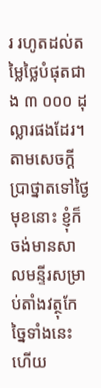រ រហូតដល់តម្លៃថ្លៃបំផុតជាង ៣ ០០០ ដុល្លារផងដែរ។ តាមសេចក្តីប្រាថ្នាតទៅថ្ងៃមុខនោះ ខ្ញុំក៏ចង់មានសាលមន្ទីរសម្រាប់តាំងវត្ថុកែច្នៃទាំងនេះ ហើយ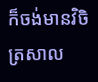ក៏ចង់មានវិចិត្រសាល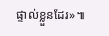ផ្ទាល់ខ្លួនដែរ»៕